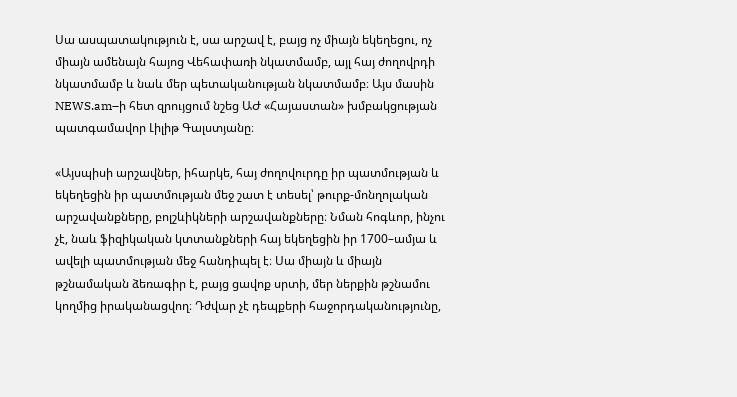Սա ասպատակություն է, սա արշավ է, բայց ոչ միայն եկեղեցու, ոչ միայն ամենայն հայոց Վեհափառի նկատմամբ, այլ հայ ժողովրդի նկատմամբ և նաև մեր պետականության նկատմամբ։ Այս մասին NEWS.am–ի հետ զրույցում նշեց ԱԺ «Հայաստան» խմբակցության պատգամավոր Լիլիթ Գալստյանը։

«Այսպիսի արշավներ, իհարկե, հայ ժողովուրդը իր պատմության և եկեղեցին իր պատմության մեջ շատ է տեսել՝ թուրք-մոնղոլական արշավանքները, բոլշևիկների արշավանքները։ Նման հոգևոր, ինչու չէ, նաև ֆիզիկական կտտանքների հայ եկեղեցին իր 1700–ամյա և ավելի պատմության մեջ հանդիպել է։ Սա միայն և միայն թշնամական ձեռագիր է, բայց ցավոք սրտի, մեր ներքին թշնամու կողմից իրականացվող։ Դժվար չէ դեպքերի հաջորդականությունը,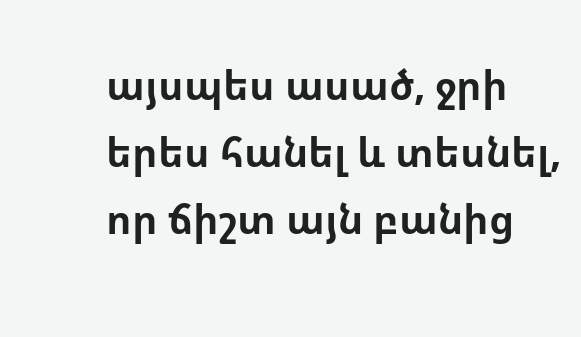այսպես ասած, ջրի երես հանել և տեսնել, որ ճիշտ այն բանից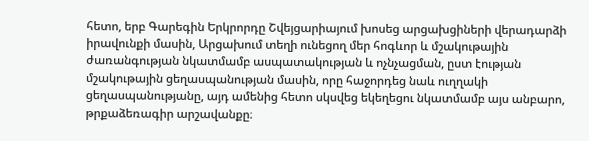հետո, երբ Գարեգին Երկրորդը Շվեյցարիայում խոսեց արցախցիների վերադարձի իրավունքի մասին, Արցախում տեղի ունեցող մեր հոգևոր և մշակութային ժառանգության նկատմամբ ասպատակության և ոչնչացման, ըստ էության մշակութային ցեղասպանության մասին, որը հաջորդեց նաև ուղղակի ցեղասպանությանը, այդ ամենից հետո սկսվեց եկեղեցու նկատմամբ այս անբարո, թրքաձեռագիր արշավանքը։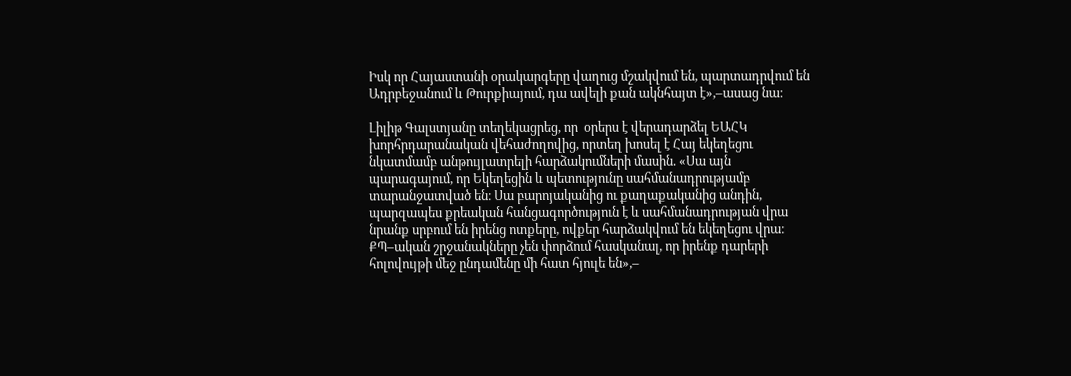Իսկ որ Հայաստանի օրակարգերը վաղուց մշակվում են, պարտադրվում են Ադրբեջանում և Թուրքիայում, դա ավելի քան ակնհայտ է»,–ասաց նա։

Լիլիթ Գալստյանը տեղեկացրեց, որ  օրերս է վերադարձել ԵԱՀԿ խորհրդարանական վեհաժողովից, որտեղ խոսել է Հայ եկեղեցու նկատմամբ անթույլատրելի հարձակումների մասին. «Սա այն պարագայում, որ Եկեղեցին և պետությունը սահմանադրությամբ տարանջատված են։ Սա բարոյականից ու քաղաքականից անդին, պարզապես քրեական հանցագործություն է և սահմանադրության վրա նրանք սրբում են իրենց ոտքերը, ովքեր հարձակվում են եկեղեցու վրա։ ՔՊ–ական շրջանակները չեն փորձում հասկանալ, որ իրենք դարերի հոլովույթի մեջ ընդամենը մի հատ հյուլե են»,–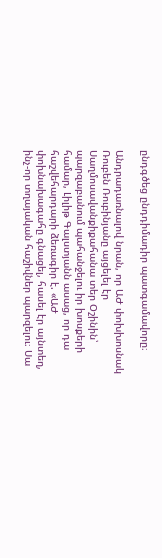ընդգծեց ընդդիմադիր պատգամավորը։

Անդրադառնալով նրան, որ ԱԺ փոխխոսնակ Ռուբեն Ռուբինյանը այցելել էր Սաղմոսավանքիքահանա տեր Օշինին՝ պարզաբանում պահանջելու իր խոսքերի համար, Լիլիթ Գալստյանն ասաց, որ դա հաշվեհարդարի ձեռագիր է. «ԱԺ փոխնախագահը գնացել, հասել էր այնտեղ, ինչ-որ տղայական հաշիվներ պարզելու։ Սա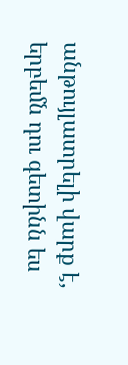անթույլատրելի վարք է, երբեմն դու գետինն ես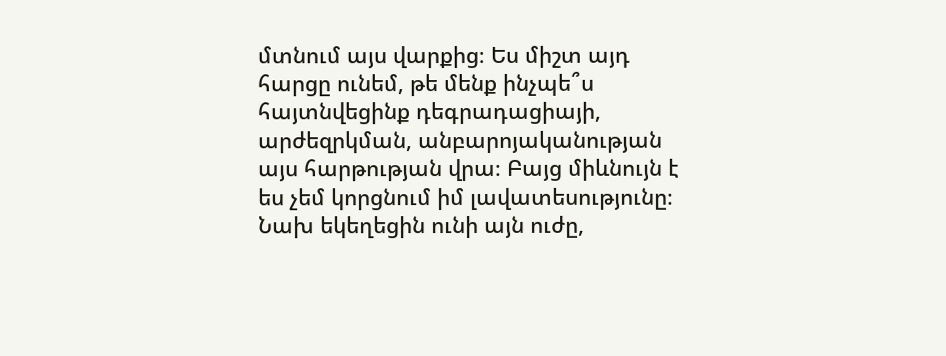մտնում այս վարքից։ Ես միշտ այդ հարցը ունեմ, թե մենք ինչպե՞ս հայտնվեցինք դեգրադացիայի, արժեզրկման, անբարոյականության այս հարթության վրա։ Բայց միևնույն է ես չեմ կորցնում իմ լավատեսությունը։ Նախ եկեղեցին ունի այն ուժը,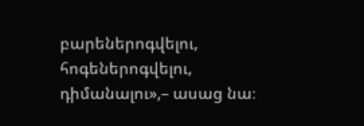բարեներոգվելու, հոգեներոգվելու, դիմանալու»,– ասաց նա։